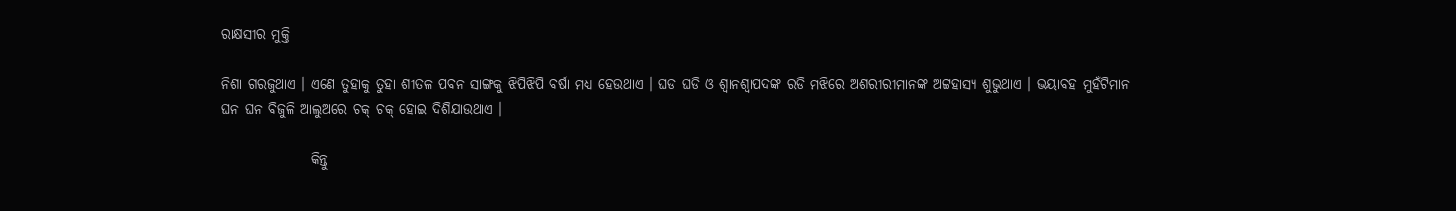ରାକ୍ଷସୀର ମୁକ୍ତି

ନିଶା ଗରଜୁଥାଏ । ଏଣେ ତୁହାକୁ ତୁହା ଶୀତଳ ପବନ ସାଙ୍ଗକୁ ଝିପିଝିପି ବର୍ଷା ମଧ୍ୟ ହେଉଥାଏ । ଘଡ ଘଡି ଓ ଶ୍ୱାନଶ୍ୱାପଦଙ୍କ ରଡି ମଝିରେ ଅଶରୀରୀମାନଙ୍କ ଅଟ୍ଟହାସ୍ୟ ଶୁଭୁଥାଏ । ଭୟାବହ ମୁହଁଟିମାନ ଘନ ଘନ ବିଜୁଳି ଆଲୁଅରେ ଚକ୍ ଚକ୍ ହୋଇ ଦିଶିଯାଉଥାଏ ।

                କିନ୍ତୁ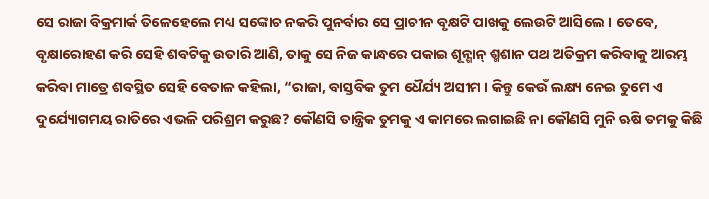ସେ ରାଜା ବିକ୍ରମାର୍କ ତିଳେହେଲେ ମଧ୍ୟ ସଙ୍କୋଚ ନକରି ପୁନର୍ବାର ସେ ପ୍ରାଚୀନ ବୃକ୍ଷଟି ପାଖକୁ ଲେଉଟି ଆସିଲେ । ତେବେ, ବୃକ୍ଷାରୋହଣ କରି ସେହି ଶବଟିକୁ ଉତାରି ଆଣି, ତାକୁ ସେ ନିଜ କାନ୍ଧରେ ପକାଇ ଶୂନ୍ଶାନ୍ ଶ୍ମଶାନ ପଥ ଅତିକ୍ରମ କରିବାକୁ ଆରମ୍ଭ କରିବା ମାତ୍ରେ ଶବସ୍ଥିତ ସେହି ବେତାଳ କହିଲା, “ରାଜା, ବାସ୍ତବିକ ତୁମ ଧୈର୍ଯ୍ୟ ଅସୀମ । କିନ୍ତୁ କେଉଁ ଲକ୍ଷ୍ୟ ନେଇ ତୁମେ ଏ ଦୁର୍ଯ୍ୟୋଗମୟ ରାତିରେ ଏଭଳି ପରିଶ୍ରମ କରୁଛ? କୌଣସି ତାନ୍ତ୍ରିକ ତୁମକୁ ଏ କାମରେ ଲଗାଇଛି ନା କୌଣସି ମୁନି ଋଷି ତମକୁ କିଛି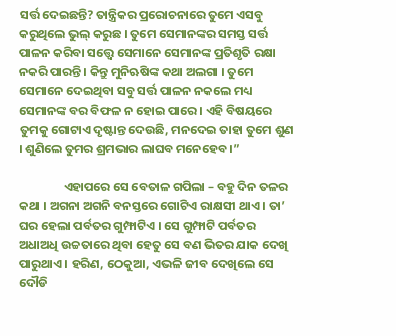ସର୍ତ୍ତ ଦେଇଛନ୍ତି? ତାନ୍ତ୍ରିକର ପ୍ରରୋଚନାରେ ତୁମେ ଏସବୁ କରୁଥିଲେ ଭୁଲ୍ କରୁଛ । ତୁମେ ସେମାନଙ୍କର ସମସ୍ତ ସର୍ତ୍ତ ପାଳନ କରିବା ସତ୍ତ୍ୱେ ସେମାନେ ସେମାନଙ୍କ ପ୍ରତିଶୃତି ରକ୍ଷା ନକରି ପାରନ୍ତି । କିନ୍ତୁ ମୁନିଋଷିଙ୍କ କଥା ଅଲଗା । ତୁମେ ସେମାନେ ଦେଇଥିବା ସବୁ ସର୍ତ୍ତ ପାଳନ ନକଲେ ମଧ୍ୟ ସେମାନଙ୍କ ବର ବିଫଳ ନ ହୋଇ ପାରେ । ଏହି ବିଷୟରେ ତୁମକୁ ଗୋଟାଏ ଦୃଷ୍ଟାନ୍ତ ଦେଉଛି, ମନଦେଇ ତାହା ତୁମେ ଶୁଣ । ଶୁଣିଲେ ତୁମର ଶ୍ରମଭାର ଲାଘବ ମନେହେବ ।”

                ଏହାପରେ ସେ ବେତାଳ ଗପିଲା – ବହୁ ଦିନ ତଳର କଥା । ଅଗନା ଅଗନି ବନସ୍ତରେ ଗୋଟିଏ ରାକ୍ଷସୀ ଥାଏ । ତା’ ଘର ହେଲା ପର୍ବତର ଗୁମ୍ଫାଟିଏ । ସେ ଗୁମ୍ଫାଟି ପର୍ବତର ଅଧାଅଧି ଉଚ୍ଚତାରେ ଥିବା ହେତୁ ସେ ବଣ ଭିତର ଯାକ ଦେଖି ପାରୁଥାଏ । ହରିଣ, ଠେକୁଆ, ଏଭଳି ଜୀବ ଦେଖିଲେ ସେ ଦୌଡି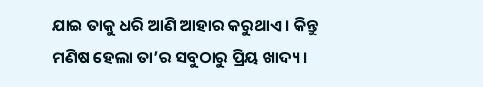ଯାଇ ତାକୁ ଧରି ଆଣି ଆହାର କରୁଥାଏ । କିନ୍ତୁ ମଣିଷ ହେଲା ତା’ର ସବୁଠାରୁ ପ୍ରିୟ ଖାଦ୍ୟ ।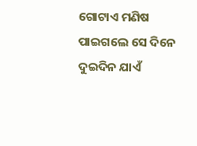ଗୋଟାଏ ମଣିଷ ପାଇଗଲେ ସେ ଦିନେ ଦୁଇଦିନ ଯାଏଁ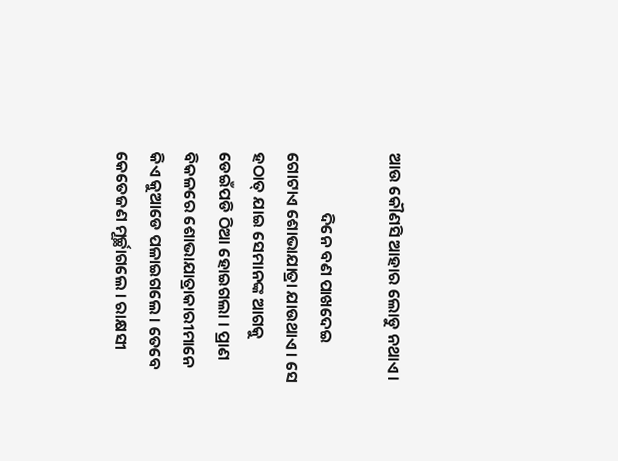ଆଉ କୌଣସି ଆହାର ଲୋଡୁ ନଥାଏ ।

                ଦିନେ ବଣ ପାଖଦେଇ ଗୋଟାଏ ଶୋଭାଯାତ୍ରା ଯାଉଥାଏ । ସେ ହଠାତ୍ ଯାଇ ସେମାନଙ୍କ ଆଗକୁ ଡେଇଁପଡି ଠିଆ ହୋଇଗଲା । ପ୍ରାଣ ବିକଳରେ ଶୋଭାଯାତ୍ରାକାରୀମାନେ କିଏ କୁଆଡେ ପଳାଇଗଲେ । ତେବେ କେତେଜଣ ମୂର୍ଚ୍ଛାଗଲେ । ରାକ୍ଷସୀ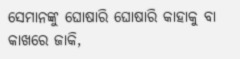ସେମାନଙ୍କୁ ଘୋଷାରି ଘୋଷାରି କାହାକୁ ବା କାଖରେ ଜାକି,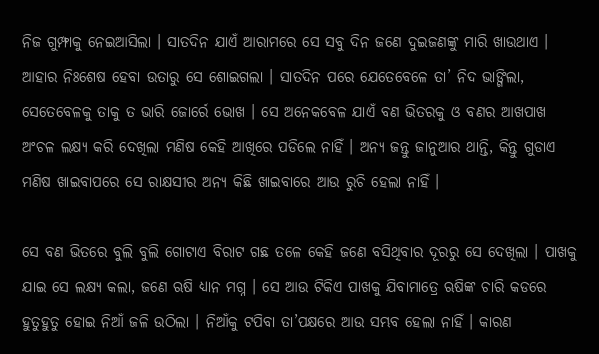ନିଜ ଗୁମ୍ଫାକୁ ନେଇଆସିଲା । ସାତଦିନ ଯାଏଁ ଆରାମରେ ସେ ସବୁ ଦିନ ଜଣେ ଦୁଇଜଣଙ୍କୁ ମାରି ଖାଉଥାଏ । ଆହାର ନିଃଶେଷ ହେବା ଉତାରୁ ସେ ଶୋଇଗଲା । ସାତଦିନ ପରେ ଯେତେବେଳେ ତା’ ନିଦ ଭାଙ୍ଗିଲା, ସେତେବେଳକୁ ତାକୁ ତ ଭାରି ଜୋର୍ରେ ଭୋଖ । ସେ ଅନେକବେଳ ଯାଏଁ ବଣ ଭିତରକୁ ଓ ବଣର ଆଖପାଖ ଅଂଚଳ ଲକ୍ଷ୍ୟ କରି ଦେଖିଲା ମଣିଷ କେହି ଆଖିରେ ପଡିଲେ ନାହିଁ । ଅନ୍ୟ ଜନ୍ତୁ ଜାନୁଆର ଥାନ୍ତି, କିନ୍ତୁ ଗୁଡାଏ ମଣିଷ ଖାଇବାପରେ ସେ ରାକ୍ଷସୀର ଅନ୍ୟ କିଛି ଖାଇବାରେ ଆଉ ରୁଚି ହେଲା ନାହିଁ ।

ସେ ବଣ ଭିତରେ ବୁଲି ବୁଲି ଗୋଟାଏ ବିରାଟ ଗଛ ତଳେ କେହି ଜଣେ ବସିଥିବାର ଦୂରରୁ ସେ ଦେଖିଲା । ପାଖକୁ ଯାଇ ସେ ଲକ୍ଷ୍ୟ କଲା, ଜଣେ ଋଷି ଧ୍ୟାନ ମଗ୍ନ । ସେ ଆଉ ଟିକିଏ ପାଖକୁ ଯିବାମାତ୍ରେ ଋଷିଙ୍କ ଚାରି କଡରେ ହୁତୁହୁତୁ ହୋଇ ନିଆଁ ଜଳି ଉଠିଲା । ନିଆଁକୁ ଟପିବା ତା’ପକ୍ଷରେ ଆଉ ସମ୍ଭବ ହେଲା ନାହିଁ । କାରଣ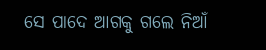ସେ ପାଦେ ଆଗକୁ ଗଲେ ନିଆଁ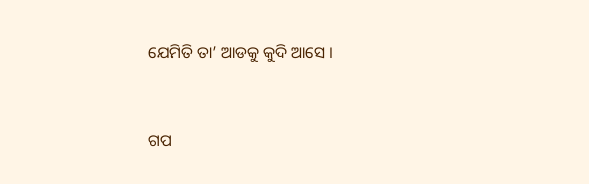ଯେମିତି ତା’ ଆଡକୁ କୁଦି ଆସେ ।


ଗପ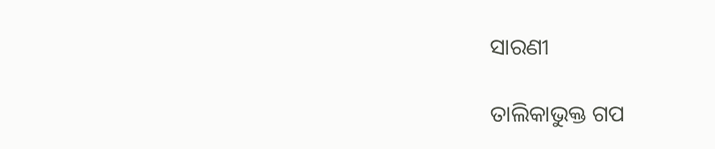ସାରଣୀ

ତାଲିକାଭୁକ୍ତ ଗପ